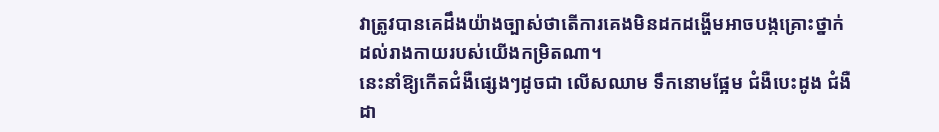វាត្រូវបានគេដឹងយ៉ាងច្បាស់ថាតើការគេងមិនដកដង្ហើមអាចបង្កគ្រោះថ្នាក់ដល់រាងកាយរបស់យើងកម្រិតណា។
នេះនាំឱ្យកើតជំងឺផ្សេងៗដូចជា លើសឈាម ទឹកនោមផ្អែម ជំងឺបេះដូង ជំងឺដា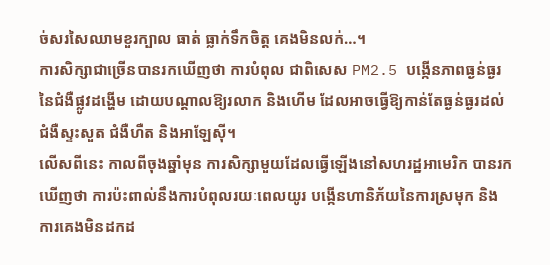ច់សរសៃឈាមខួរក្បាល ធាត់ ធ្លាក់ទឹកចិត្ត គេងមិនលក់…។
ការសិក្សាជាច្រើនបានរកឃើញថា ការបំពុល ជាពិសេស PM2.5 បង្កើនភាពធ្ងន់ធ្ងរនៃជំងឺផ្លូវដង្ហើម ដោយបណ្តាលឱ្យរលាក និងហើម ដែលអាចធ្វើឱ្យកាន់តែធ្ងន់ធ្ងរដល់ជំងឺស្ទះសួត ជំងឺហឺត និងអាឡែស៊ី។
លើសពីនេះ កាលពីចុងឆ្នាំមុន ការសិក្សាមួយដែលធ្វើឡើងនៅសហរដ្ឋអាមេរិក បានរកឃើញថា ការប៉ះពាល់នឹងការបំពុលរយៈពេលយូរ បង្កើនហានិភ័យនៃការស្រមុក និងការគេងមិនដកដ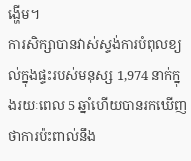ង្ហើម។
ការសិក្សាបានវាស់ស្ទង់ការបំពុលខ្យល់ក្នុងផ្ទះរបស់មនុស្ស 1,974 នាក់ក្នុងរយៈពេល 5 ឆ្នាំហើយបានរកឃើញថាការប៉ះពាល់នឹង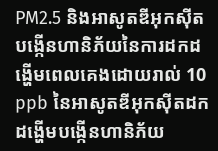PM2.5 និងអាសូតឌីអុកស៊ីតបង្កើនហានិភ័យនៃការដកដង្ហើមពេលគេងដោយរាល់ 10 ppb នៃអាសូតឌីអុកស៊ីតដកដង្ហើមបង្កើនហានិភ័យ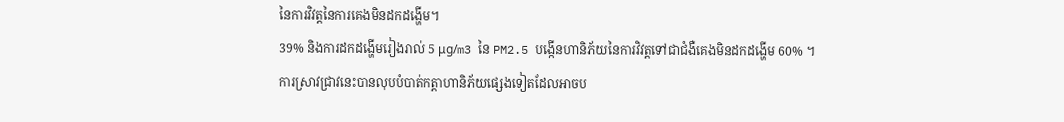នៃការវិវត្តនៃការគេងមិនដកដង្ហើម។
39% និងការដកដង្ហើមរៀងរាល់ 5 μg/m3 នៃ PM2.5 បង្កើនហានិភ័យនៃការវិវត្តទៅជាជំងឺគេងមិនដកដង្ហើម 60% ។
ការស្រាវជ្រាវនេះបានលុបបំបាត់កត្តាហានិភ័យផ្សេងទៀតដែលអាចប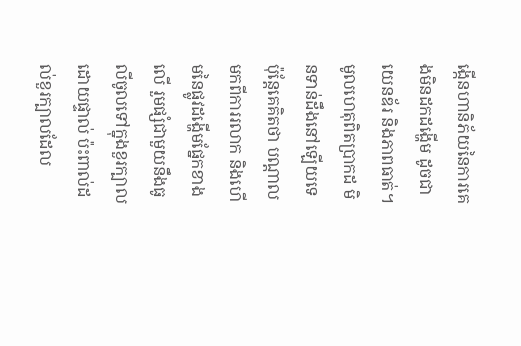ង្កើនហានិភ័យនៃការគេងមិនដកដង្ហើម ដូចជាយេនឌ័រ និងភាពធាត់។
មូលហេតុពិតប្រាកដ មិនទាន់ដឹងនៅឡើយទេ ប៉ុន្តែគេគិតថា បណ្តាលមកពីការរលាក និងហើមនៃផ្លូវដង្ហើមផ្នែកខាងលើ រួមផ្សំជាមួយនឹងធូលីចូលទៅក្នុងខួរក្បាលដោយផ្ទាល់ ប៉ះពាល់ដល់ខួរក្បាលដែល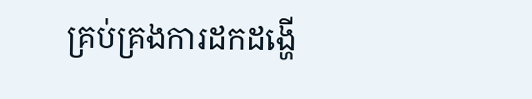គ្រប់គ្រងការដកដង្ហើ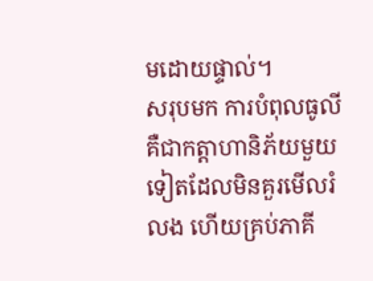មដោយផ្ទាល់។
សរុបមក ការបំពុលធូលីគឺជាកត្តាហានិភ័យមួយទៀតដែលមិនគួរមើលរំលង ហើយគ្រប់ភាគី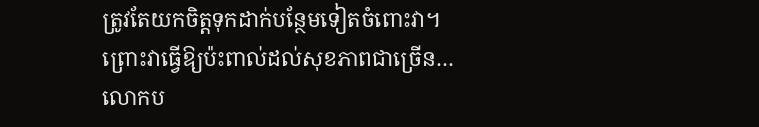ត្រូវតែយកចិត្តទុកដាក់បន្ថែមទៀតចំពោះវា។
ព្រោះវាធ្វើឱ្យប៉ះពាល់ដល់សុខភាពជាច្រើន…
លោកប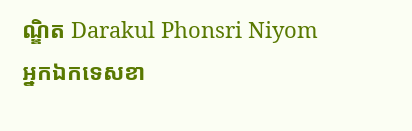ណ្ឌិត Darakul Phonsri Niyom
អ្នកឯកទេសខា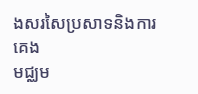ងសរសៃប្រសាទនិងការគេង
មជ្ឈម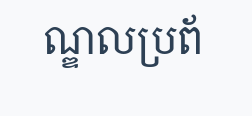ណ្ឌលប្រព័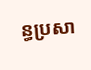ន្ធប្រសា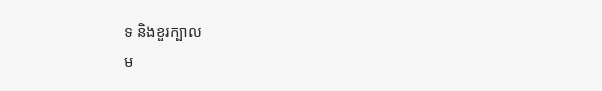ទ និងខួរក្បាល
ម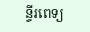ន្ទីរពេទ្យ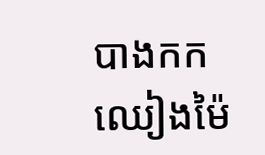បាងកក ឈៀងម៉ៃ